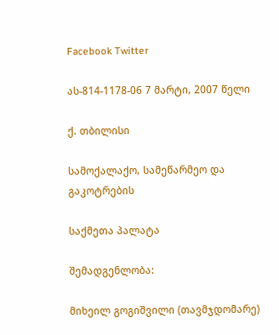Facebook Twitter

ას-814-1178-06 7 მარტი, 2007 წელი

ქ. თბილისი

სამოქალაქო, სამეწარმეო და გაკოტრების

საქმეთა პალატა

შემადგენლობა:

მიხეილ გოგიშვილი (თავმჯდომარე)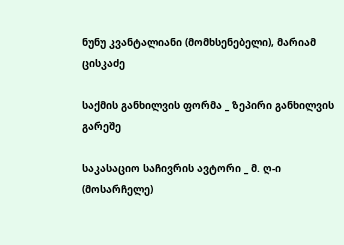ნუნუ კვანტალიანი (მომხსენებელი), მარიამ ცისკაძე

საქმის განხილვის ფორმა _ ზეპირი განხილვის გარეშე

საკასაციო საჩივრის ავტორი _ მ. ღ-ი (მოსარჩელე)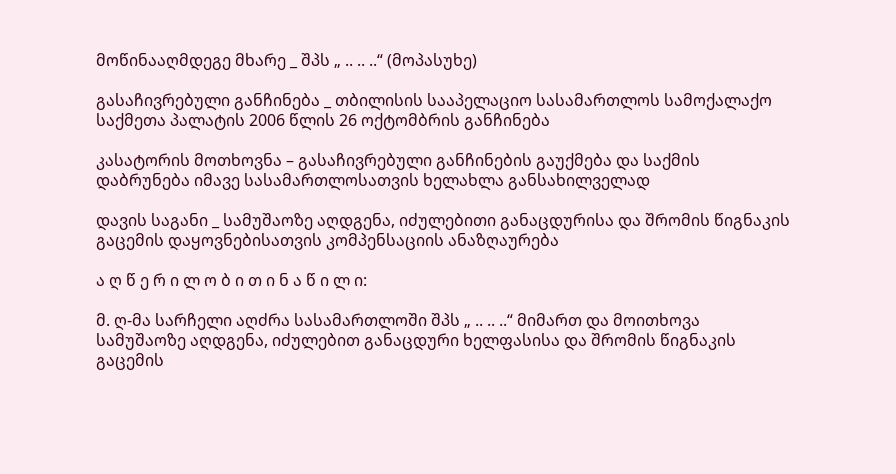მოწინააღმდეგე მხარე _ შპს „ .. .. ..“ (მოპასუხე)

გასაჩივრებული განჩინება _ თბილისის სააპელაციო სასამართლოს სამოქალაქო საქმეთა პალატის 2006 წლის 26 ოქტომბრის განჩინება

კასატორის მოთხოვნა – გასაჩივრებული განჩინების გაუქმება და საქმის დაბრუნება იმავე სასამართლოსათვის ხელახლა განსახილველად

დავის საგანი _ სამუშაოზე აღდგენა, იძულებითი განაცდურისა და შრომის წიგნაკის გაცემის დაყოვნებისათვის კომპენსაციის ანაზღაურება

ა ღ წ ე რ ი ლ ო ბ ი თ ი ნ ა წ ი ლ ი:

მ. ღ-მა სარჩელი აღძრა სასამართლოში შპს „ .. .. ..“ მიმართ და მოითხოვა სამუშაოზე აღდგენა, იძულებით განაცდური ხელფასისა და შრომის წიგნაკის გაცემის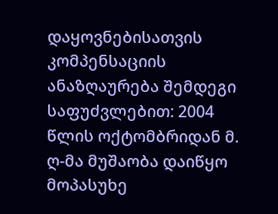დაყოვნებისათვის კომპენსაციის ანაზღაურება შემდეგი საფუძვლებით: 2004 წლის ოქტომბრიდან მ. ღ-მა მუშაობა დაიწყო მოპასუხე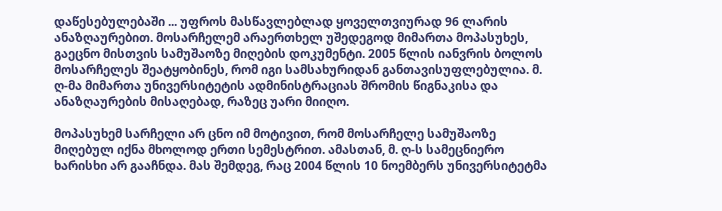დაწესებულებაში ... უფროს მასწავლებლად ყოველთვიურად 96 ლარის ანაზღაურებით. მოსარჩელემ არაერთხელ უშედეგოდ მიმართა მოპასუხეს, გაეცნო მისთვის სამუშაოზე მიღების დოკუმენტი. 2005 წლის იანვრის ბოლოს მოსარჩელეს შეატყობინეს, რომ იგი სამსახურიდან განთავისუფლებულია. მ. ღ-მა მიმართა უნივერსიტეტის ადმინისტრაციას შრომის წიგნაკისა და ანაზღაურების მისაღებად, რაზეც უარი მიიღო.

მოპასუხემ სარჩელი არ ცნო იმ მოტივით, რომ მოსარჩელე სამუშაოზე მიღებულ იქნა მხოლოდ ერთი სემესტრით. ამასთან, მ. ღ-ს სამეცნიერო ხარისხი არ გააჩნდა. მას შემდეგ, რაც 2004 წლის 10 ნოემბერს უნივერსიტეტმა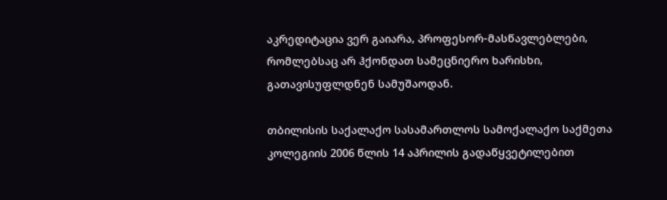აკრედიტაცია ვერ გაიარა, პროფესორ-მასწავლებლები, რომლებსაც არ ჰქონდათ სამეცნიერო ხარისხი, გათავისუფლდნენ სამუშაოდან.

თბილისის საქალაქო სასამართლოს სამოქალაქო საქმეთა კოლეგიის 2006 წლის 14 აპრილის გადაწყვეტილებით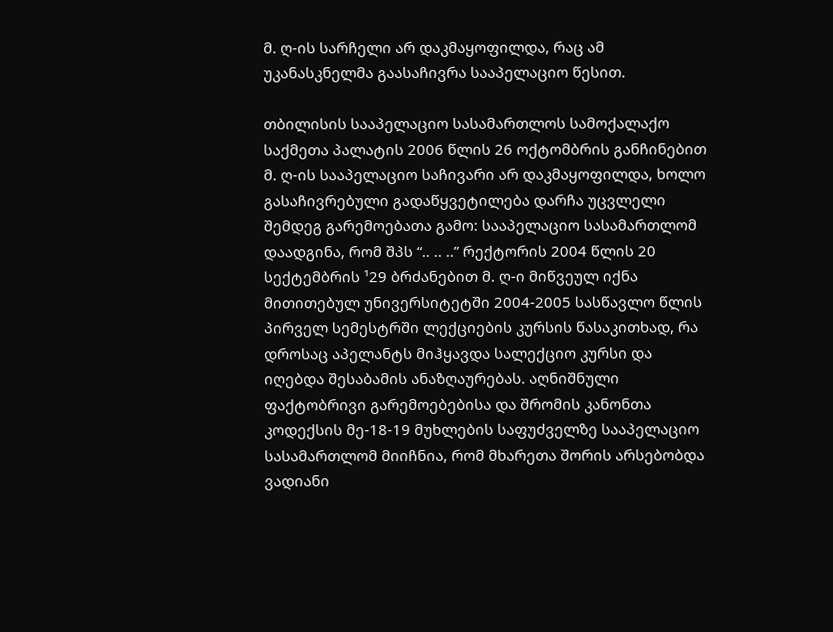მ. ღ-ის სარჩელი არ დაკმაყოფილდა, რაც ამ უკანასკნელმა გაასაჩივრა სააპელაციო წესით.

თბილისის სააპელაციო სასამართლოს სამოქალაქო საქმეთა პალატის 2006 წლის 26 ოქტომბრის განჩინებით მ. ღ-ის სააპელაციო საჩივარი არ დაკმაყოფილდა, ხოლო გასაჩივრებული გადაწყვეტილება დარჩა უცვლელი შემდეგ გარემოებათა გამო: სააპელაციო სასამართლომ დაადგინა, რომ შპს “.. .. ..” რექტორის 2004 წლის 20 სექტემბრის ¹29 ბრძანებით მ. ღ-ი მიწვეულ იქნა მითითებულ უნივერსიტეტში 2004-2005 სასწავლო წლის პირველ სემესტრში ლექციების კურსის წასაკითხად, რა დროსაც აპელანტს მიჰყავდა სალექციო კურსი და იღებდა შესაბამის ანაზღაურებას. აღნიშნული ფაქტობრივი გარემოებებისა და შრომის კანონთა კოდექსის მე-18-19 მუხლების საფუძველზე სააპელაციო სასამართლომ მიიჩნია, რომ მხარეთა შორის არსებობდა ვადიანი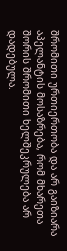შრომითი ურთიერთობა და არ გაიზიარა აპელანტის მოსაზრება, რომ მხარეთა შორის შრომითი ხელშეკრულება არ დადებულა.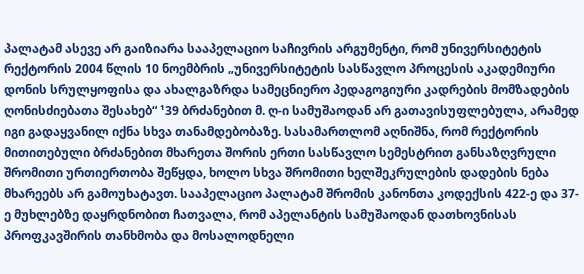პალატამ ასევე არ გაიზიარა სააპელაციო საჩივრის არგუმენტი, რომ უნივერსიტეტის რექტორის 2004 წლის 10 ნოემბრის „უნივერსიტეტის სასწავლო პროცესის აკადემიური დონის სრულყოფისა და ახალგაზრდა სამეცნიერო პედაგოგიური კადრების მომზადების ღონისძიებათა შესახებ“ ¹39 ბრძანებით მ. ღ-ი სამუშაოდან არ გათავისუფლებულა, არამედ იგი გადაყვანილ იქნა სხვა თანამდებობაზე. სასამართლომ აღნიშნა, რომ რექტორის მითითებული ბრძანებით მხარეთა შორის ერთი სასწავლო სემესტრით განსაზღვრული შრომითი ურთიერთობა შეწყდა, ხოლო სხვა შრომითი ხელშეკრულების დადების ნება მხარეებს არ გამოუხატავთ. სააპელაციო პალატამ შრომის კანონთა კოდექსის 422-ე და 37-ე მუხლებზე დაყრდნობით ჩათვალა, რომ აპელანტის სამუშაოდან დათხოვნისას პროფკავშირის თანხმობა და მოსალოდნელი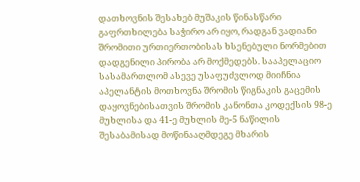დათხოვნის შესახებ მუშაკის წინასწარი გაფრთხილება საჭირო არ იყო, რადგან ვადიანი შრომითი ურთიერთობისას ხსენებული ნორმებით დადგენილი პირობა არ მოქმედებს. სააპელაციო სასამართლომ ასევე უსაფუძვლოდ მიიჩნია აპელანტის მოთხოვნა შრომის წიგნაკის გაცემის დაყოვნებისათვის შრომის კანონთა კოდექსის 98-ე მუხლისა და 41-ე მუხლის მე-5 ნაწილის შესაბამისად მოწინააღმდეგე მხარის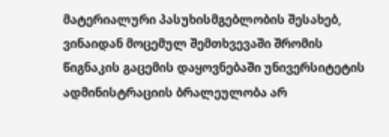მატერიალური პასუხისმგებლობის შესახებ, ვინაიდან მოცემულ შემთხვევაში შრომის წიგნაკის გაცემის დაყოვნებაში უნივერსიტეტის ადმინისტრაციის ბრალეულობა არ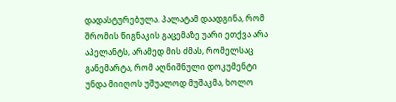დადასტურებულა. პალატამ დაადგინა, რომ შრომის წიგნაკის გაცემაზე უარი ეთქვა არა აპელანტს, არამედ მის ძმას, რომელსაც განემარტა, რომ აღნიშნული დოკუმენტი უნდა მიიღოს უშუალოდ მუშაკმა, ხოლო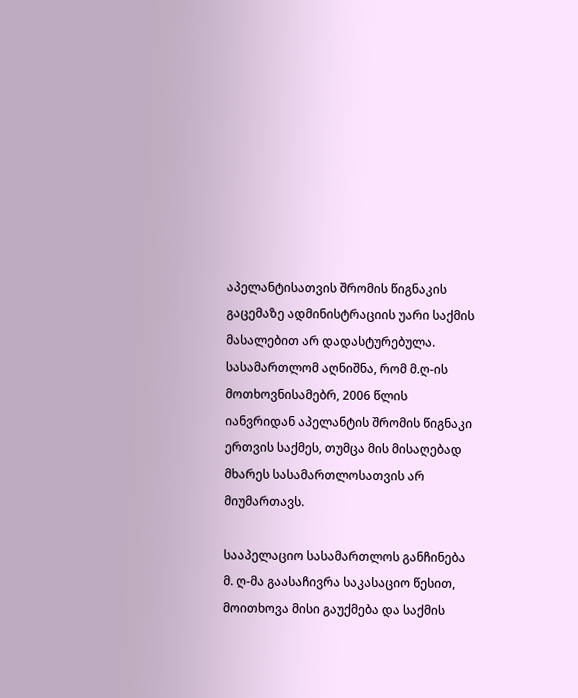აპელანტისათვის შრომის წიგნაკის გაცემაზე ადმინისტრაციის უარი საქმის მასალებით არ დადასტურებულა. სასამართლომ აღნიშნა, რომ მ.ღ-ის მოთხოვნისამებრ, 2006 წლის იანვრიდან აპელანტის შრომის წიგნაკი ერთვის საქმეს, თუმცა მის მისაღებად მხარეს სასამართლოსათვის არ მიუმართავს.

სააპელაციო სასამართლოს განჩინება მ. ღ-მა გაასაჩივრა საკასაციო წესით, მოითხოვა მისი გაუქმება და საქმის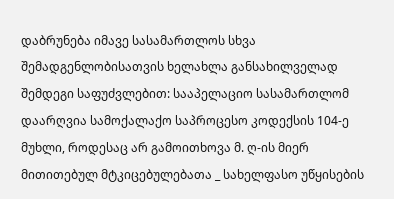დაბრუნება იმავე სასამართლოს სხვა შემადგენლობისათვის ხელახლა განსახილველად შემდეგი საფუძვლებით: სააპელაციო სასამართლომ დაარღვია სამოქალაქო საპროცესო კოდექსის 104-ე მუხლი, როდესაც არ გამოითხოვა მ. ღ-ის მიერ მითითებულ მტკიცებულებათა _ სახელფასო უწყისების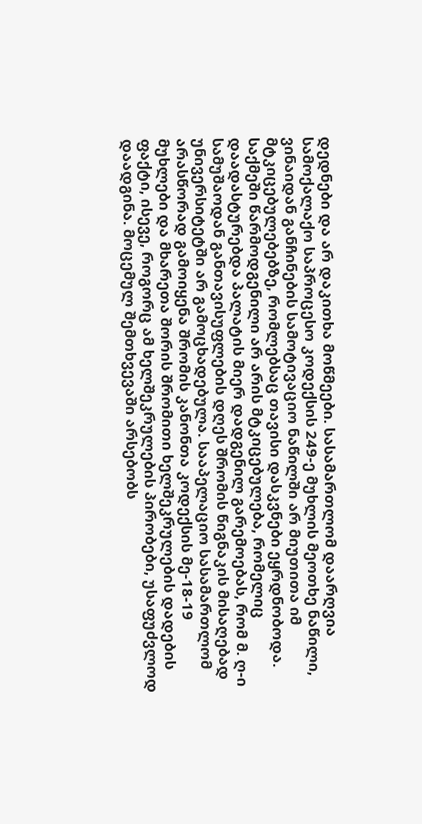დედნები და არ დაკითხა მოწმეები. სასამართლომ დაარღვია სამოქალაქო საპროცესო კოდექსის 249-ე მუხლის მეოთხე ნაწილი, ვინაიდან განჩინების სამოტივაციო ნაწილში არ მიუთითა იმ მტკიცებულებებზე, რომლებსაც თავისი დასკვნები ეყრდნობოდა. საქმეში წარმოდგენილი არ არის მტკიცებულება, რომელიც დაადასტურებდა პალატის მიერ დადგენილ გარემოებას, რომ მ. ღ-ი სამუშაოდან განთავისუფლების დღეს შრომის წიგნაკის მისაღებად უნივერსიტეტში არ გამოცხადებულა. სააპელაციო სასამართლომ არასწორად გამოიყენა შრომის კანონთა კოდექსის მე-18-19 მუხლები და მხარეთა შორის შრომითი ხელშეკრულების დადების ფაქტი, ისევე, როგორც ამ ხელშეკრულების პირობები, უსაფუძვლოდ დაადგინა. მოცემულ შემთხვევაში არსებობს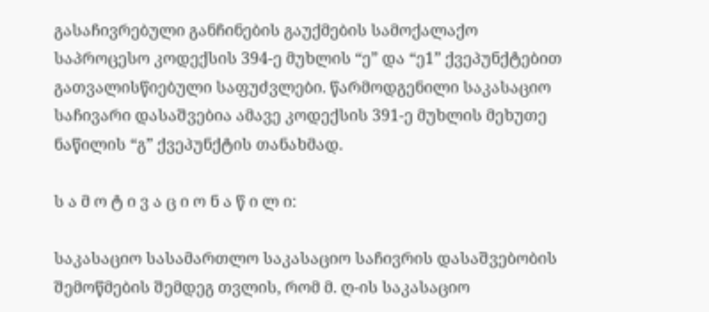გასაჩივრებული განჩინების გაუქმების სამოქალაქო საპროცესო კოდექსის 394-ე მუხლის “ე” და “ე1” ქვეპუნქტებით გათვალისწიებული საფუძვლები. წარმოდგენილი საკასაციო საჩივარი დასაშვებია ამავე კოდექსის 391-ე მუხლის მეხუთე ნაწილის “გ” ქვეპუნქტის თანახმად.

ს ა მ ო ტ ი ვ ა ც ი ო ნ ა წ ი ლ ი:

საკასაციო სასამართლო საკასაციო საჩივრის დასაშვებობის შემოწმების შემდეგ თვლის, რომ მ. ღ-ის საკასაციო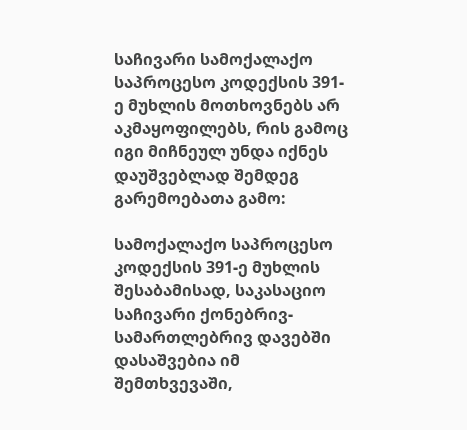საჩივარი სამოქალაქო საპროცესო კოდექსის 391-ე მუხლის მოთხოვნებს არ აკმაყოფილებს, რის გამოც იგი მიჩნეულ უნდა იქნეს დაუშვებლად შემდეგ გარემოებათა გამო:

სამოქალაქო საპროცესო კოდექსის 391-ე მუხლის შესაბამისად, საკასაციო საჩივარი ქონებრივ-სამართლებრივ დავებში დასაშვებია იმ შემთხვევაში,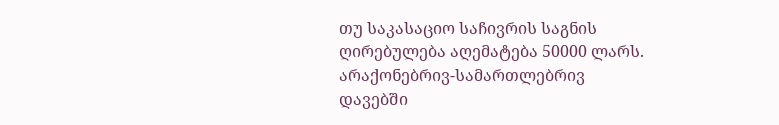თუ საკასაციო საჩივრის საგნის ღირებულება აღემატება 50000 ლარს. არაქონებრივ-სამართლებრივ დავებში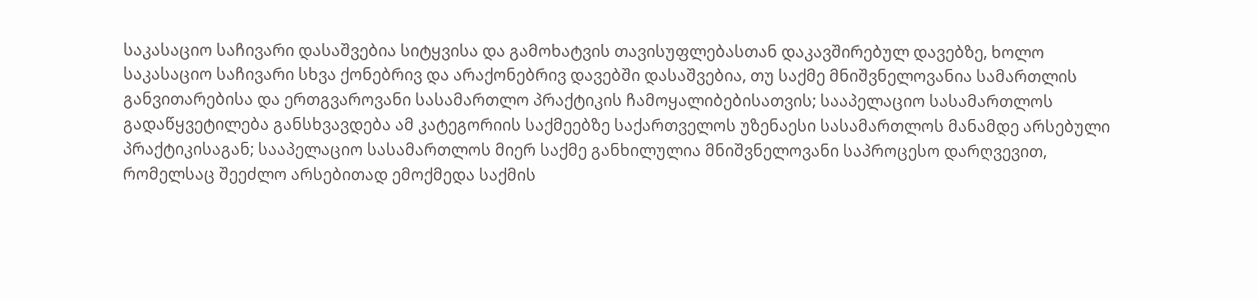საკასაციო საჩივარი დასაშვებია სიტყვისა და გამოხატვის თავისუფლებასთან დაკავშირებულ დავებზე, ხოლო საკასაციო საჩივარი სხვა ქონებრივ და არაქონებრივ დავებში დასაშვებია, თუ საქმე მნიშვნელოვანია სამართლის განვითარებისა და ერთგვაროვანი სასამართლო პრაქტიკის ჩამოყალიბებისათვის; სააპელაციო სასამართლოს გადაწყვეტილება განსხვავდება ამ კატეგორიის საქმეებზე საქართველოს უზენაესი სასამართლოს მანამდე არსებული პრაქტიკისაგან; სააპელაციო სასამართლოს მიერ საქმე განხილულია მნიშვნელოვანი საპროცესო დარღვევით, რომელსაც შეეძლო არსებითად ემოქმედა საქმის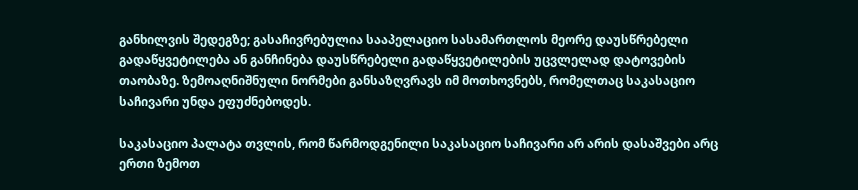განხილვის შედეგზე; გასაჩივრებულია სააპელაციო სასამართლოს მეორე დაუსწრებელი გადაწყვეტილება ან განჩინება დაუსწრებელი გადაწყვეტილების უცვლელად დატოვების თაობაზე. ზემოაღნიშნული ნორმები განსაზღვრავს იმ მოთხოვნებს, რომელთაც საკასაციო საჩივარი უნდა ეფუძნებოდეს.

საკასაციო პალატა თვლის, რომ წარმოდგენილი საკასაციო საჩივარი არ არის დასაშვები არც ერთი ზემოთ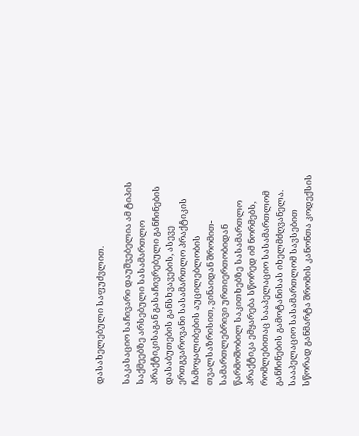დასახელებული საფუძვლით.

საკასაციო საჩივარი დაუშვებელია ამ ტიპის საქმეებზე არსებული სასამართლო პრაქტიკისაგან გასაჩივრებული განჩინების დასაბუთების განსხვავების, ასევე ერთგვაროვანი სასამართლო პრაქტიკის ჩამოყალიბების აუცილებლობის თვალსაზრისით, ვინაიდან შრომით-სამართლებრივი ურთიერთობიდან წარმოშობილ საკითხებზე სასამართლო პრაქტიკა ემყარება სწორედ იმ ნორმებს, რომლებითაც სააპელაციო სასამართლომ განჩინების გამოტანისას იხელმძღვანელა. სააპელაციო სასამართლომ სავსებით სწორად განმარტა შრომის კანონთა კოდექსის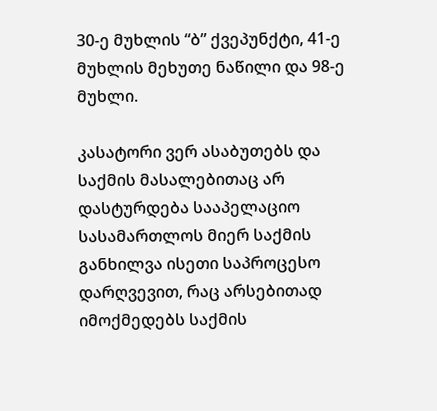30-ე მუხლის “ბ” ქვეპუნქტი, 41-ე მუხლის მეხუთე ნაწილი და 98-ე მუხლი.

კასატორი ვერ ასაბუთებს და საქმის მასალებითაც არ დასტურდება სააპელაციო სასამართლოს მიერ საქმის განხილვა ისეთი საპროცესო დარღვევით, რაც არსებითად იმოქმედებს საქმის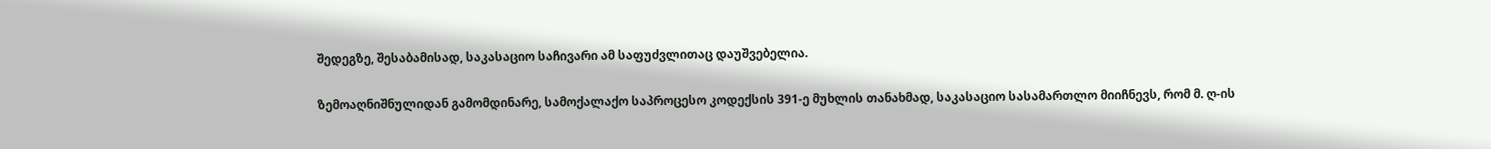შედეგზე, შესაბამისად, საკასაციო საჩივარი ამ საფუძვლითაც დაუშვებელია.

ზემოაღნიშნულიდან გამომდინარე, სამოქალაქო საპროცესო კოდექსის 391-ე მუხლის თანახმად, საკასაციო სასამართლო მიიჩნევს, რომ მ. ღ-ის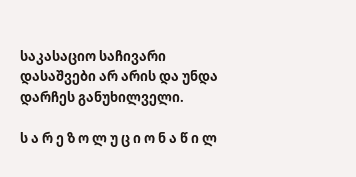საკასაციო საჩივარი დასაშვები არ არის და უნდა დარჩეს განუხილველი.

ს ა რ ე ზ ო ლ უ ც ი ო ნ ა წ ი ლ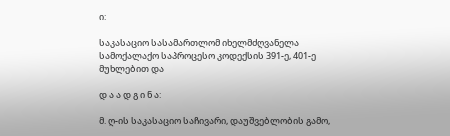ი:

საკასაციო სასამართლომ იხელმძღვანელა სამოქალაქო საპროცესო კოდექსის 391-ე, 401-ე მუხლებით და

დ ა ა დ გ ი ნ ა:

მ. ღ-ის საკასაციო საჩივარი, დაუშვებლობის გამო,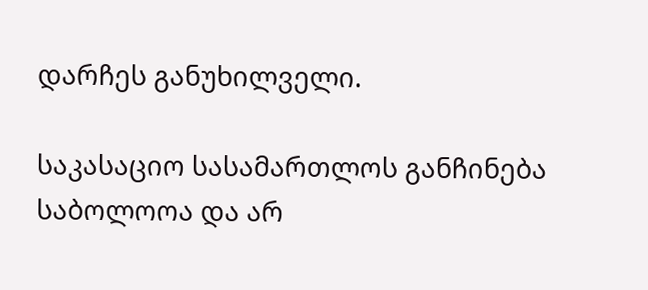დარჩეს განუხილველი.

საკასაციო სასამართლოს განჩინება საბოლოოა და არ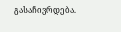გასაჩივრდება.